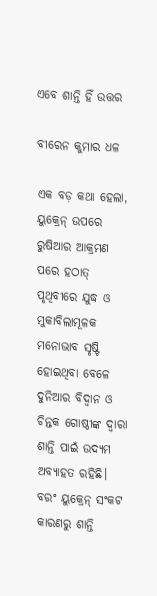ଏବେ ଶାନ୍ତି ହିଁ ଉତ୍ତର

ବୀରେନ କୁମାର ଧଳ

ଏକ ବଡ଼ କଥା ହେଲା, ୟୁକ୍ରେନ୍‌ ଉପରେ ରୁଷିଆର ଆକ୍ରମଣ ପରେ ହଠାତ୍‌ ପୃଥିବୀରେ ଯୁଦ୍ଧ ଓ ମୁକାବିଲାମୂଳକ ମନୋଭାବ ସୃଷ୍ଟି ହୋଇଥିବା ବେଳେ ଦୁନିଆର ବିଦ୍ୱାନ ଓ ଚିନ୍ତକ ଗୋଷ୍ଠୀଙ୍କ ଦ୍ବାରା ଶାନ୍ତି ପାଇଁ ଉଦ୍ୟମ ଅବ୍ୟାହତ ରହିଛି। ବରଂ ୟୁକ୍ରେନ୍‌ ସଂକଟ କାରଣରୁ ଶାନ୍ତି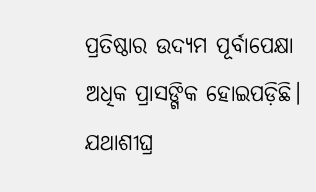ପ୍ରତିଷ୍ଠାର ଉଦ୍ୟମ ପୂର୍ବାପେକ୍ଷା ଅଧିକ ପ୍ରାସଙ୍ଗିକ ହୋଇପଡ଼ିଛି।
ଯଥାଶୀଘ୍ର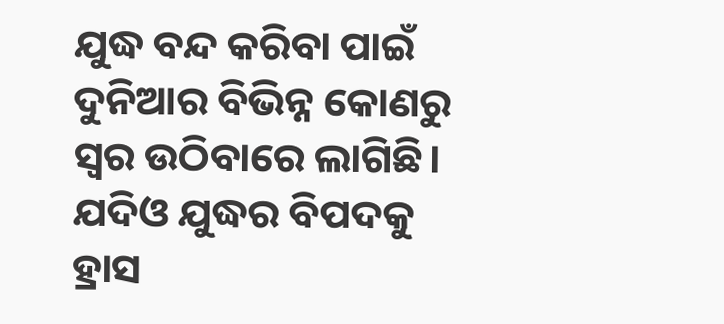ଯୁଦ୍ଧ ବନ୍ଦ କରିବା ପାଇଁ ଦୁନିଆର ବିଭିନ୍ନ କୋଣରୁ ସ୍ବର ଉଠିବାରେ ଲାଗିଛି। ଯଦିଓ ଯୁଦ୍ଧର ବିପଦକୁ ହ୍ରାସ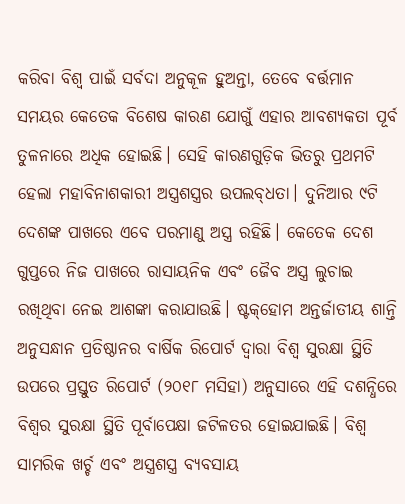କରିବା ବିଶ୍ୱ ପାଇଁ ସର୍ବଦା ଅନୁକୂଳ ହୁଅନ୍ତା, ତେବେ ବର୍ତ୍ତମାନ ସମୟର କେତେକ ବିଶେଷ କାରଣ ଯୋଗୁଁ ଏହାର ଆବଶ୍ୟକତା ପୂର୍ବ ତୁଳନାରେ ଅଧିକ ହୋଇଛି। ସେହି କାରଣଗୁଡ଼ିକ ଭିତରୁ ପ୍ରଥମଟି ହେଲା ମହାବିନାଶକାରୀ ଅସ୍ତ୍ରଶସ୍ତ୍ରର ଉପଲବ୍‌ଧତା। ଦୁନିଆର ୯ଟି ଦେଶଙ୍କ ପାଖରେ ଏବେ ପରମାଣୁ ଅସ୍ତ୍ର ରହିଛି। କେତେକ ଦେଶ ଗୁପ୍ତରେ ନିଜ ପାଖରେ ରାସାୟନିକ ଏବଂ ଜୈବ ଅସ୍ତ୍ର ଲୁଚାଇ ରଖିଥିବା ନେଇ ଆଶଙ୍କା କରାଯାଉଛି। ଷ୍ଟକ୍‌ହୋମ ଅନ୍ତର୍ଜାତୀୟ ଶାନ୍ତି ଅନୁସନ୍ଧାନ ପ୍ରତିଷ୍ଠାନର ବାର୍ଷିକ ରିପୋର୍ଟ ଦ୍ବାରା ବିଶ୍ୱ ସୁରକ୍ଷା ସ୍ଥିତି ଉପରେ ପ୍ରସ୍ତୁତ ରିପୋର୍ଟ (୨୦୧୮ ମସିହା) ଅନୁସାରେ ଏହି ଦଶନ୍ଧିରେ ବିଶ୍ବର ସୁରକ୍ଷା ସ୍ଥିତି ପୂର୍ବାପେକ୍ଷା ଜଟିଳତର ହୋଇଯାଇଛି। ବିଶ୍ୱ ସାମରିକ ଖର୍ଚ୍ଚ ଏବଂ ଅସ୍ତ୍ରଶସ୍ତ୍ର ବ୍ୟବସାୟ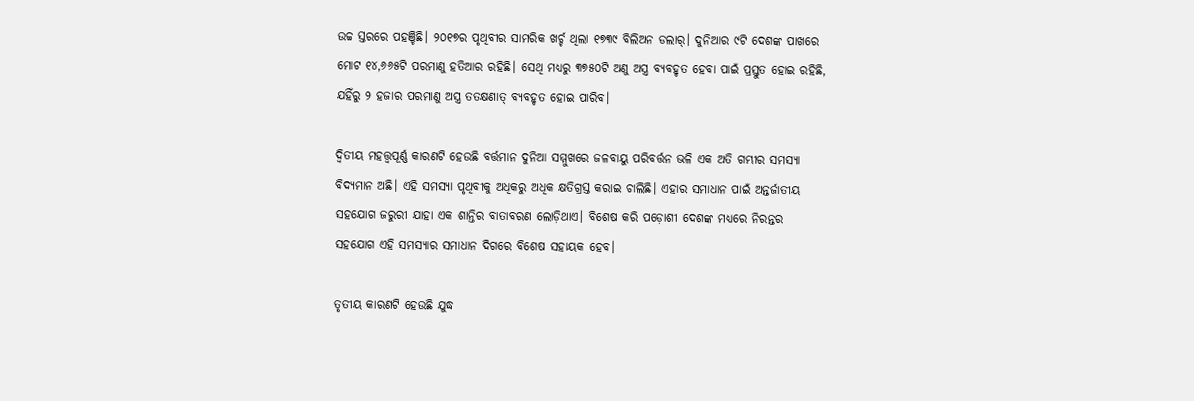ଉଚ୍ଚ ସ୍ତରରେ ପହଞ୍ଚିଛି। ୨୦୧୭ର ପୃଥିବୀର ସାମରିକ ଖର୍ଚ୍ଚ ଥିଲା ୧୭୩୯ ବିଲିଅନ ଡଲାର୍‌। ଦୁନିଆର ୯ଟି ଦେଶଙ୍କ ପାଖରେ ମୋଟ ୧୪,୬୬୫ଟି ପରମାଣୁ ହତିଆର ରହିଛି। ସେଥି ମଧ୍ୟରୁ ୩୭୫୦ଟି ଅଣୁ ଅସ୍ତ୍ର ବ୍ୟବହୃତ ହେବା ପାଇଁ ପ୍ରସ୍ତୁତ ହୋଇ ରହିଛି, ଯହିଁରୁ ୨ ହଜାର ପରମାଣୁ ଅସ୍ତ୍ର ତତକ୍ଷଣାତ୍ ବ୍ୟବହୃତ ହୋଇ ପାରିବ।

ଦ୍ବିତୀୟ ମହତ୍ତ୍ୱପୂର୍ଣ୍ଣ କାରଣଟି ହେଉଛି ବର୍ତ୍ତମାନ ଦୁନିଆ ସମ୍ମୁଖରେ ଜଳବାୟୁ ପରିବର୍ତ୍ତନ ଭଳି ଏକ ଅତି ଗମ୍ଭୀର ସମସ୍ୟା ବିଦ୍ୟମାନ ଅଛି। ଏହି ସମସ୍ୟା ପୃଥିବୀକୁ ଅଧିକରୁ ଅଧିକ କ୍ଷତିଗ୍ରସ୍ତ କରାଇ ଚାଲିଛି। ଏହାର ସମାଧାନ ପାଇଁ ଅନ୍ତର୍ଜାତୀୟ ସହଯୋଗ ଜରୁରୀ ଯାହା ଏକ ଶାନ୍ତିର ବାତାବରଣ ଲୋଡ଼ିଥାଏ। ବିଶେଷ କରି ପଡ଼ୋଶୀ ଦେଶଙ୍କ ମଧ୍ୟରେ ନିରନ୍ତର ସହଯୋଗ ଏହି ସମସ୍ୟାର ସମାଧାନ ଦିଗରେ ବିଶେଷ ସହାୟକ ହେବ।

ତୃତୀୟ କାରଣଟି ହେଉଛି ଯୁଦ୍ଧ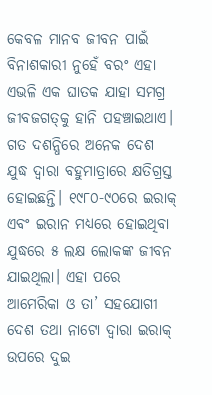କେବଳ ମାନବ ଜୀବନ ପାଇଁ ବିନାଶକାରୀ ନୁହେଁ ବରଂ ଏହା ଏଭଳି ଏକ ଘାତକ ଯାହା ସମଗ୍ର ଜୀବଜଗତ୍‌କୁ ହାନି ପହଞ୍ଚାଇଥାଏ।
ଗତ ଦଶନ୍ଧିରେ ଅନେକ ଦେଶ ଯୁଦ୍ଧ ଦ୍ୱାରା ବହୁମାତ୍ରାରେ କ୍ଷତିଗ୍ରସ୍ତ ହୋଇଛନ୍ତି। ୧୯୮୦-୯୦ରେ ଇରାକ୍‌ ଏବଂ ଇରାନ ମଧ୍ୟରେ ହୋଇଥିବା ଯୁଦ୍ଧରେ ୫ ଲକ୍ଷ ଲୋକଙ୍କ ଜୀବନ ଯାଇଥିଲା। ଏହା ପରେ ଆମେରିକା ଓ ତା’ ସହଯୋଗୀ ଦେଶ ତଥା ନାଟୋ ଦ୍ବାରା ଇରାକ୍‌ ଉପରେ ଦୁଇ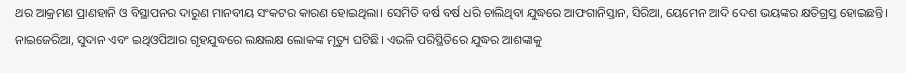ଥର ଆକ୍ରମଣ ପ୍ରାଣହାନି ଓ ବିସ୍ଥାପନର ଦାରୁଣ ମାନବୀୟ ସଂକଟର କାରଣ ହୋଇଥିଲା। ସେମିତି ବର୍ଷ ବର୍ଷ ଧରି ଚାଲିଥିବା ଯୁଦ୍ଧରେ ଆଫଗାନିସ୍ତାନ, ସିରିଆ, ୟେମେନ ଆଦି ଦେଶ ଭୟଙ୍କର କ୍ଷତିଗ୍ରସ୍ତ ହୋଇଛନ୍ତି। ନାଇଜେରିଆ, ସୁଦାନ ଏବଂ ଇଥିଓପିଆର ଗୃହଯୁଦ୍ଧରେ ଲକ୍ଷଲକ୍ଷ ଲୋକଙ୍କ ମୃତ୍ୟୁ ଘଟିଛି। ଏଭଳି ପରିସ୍ଥିତିରେ ଯୁଦ୍ଧର ଆଶଙ୍କାକୁ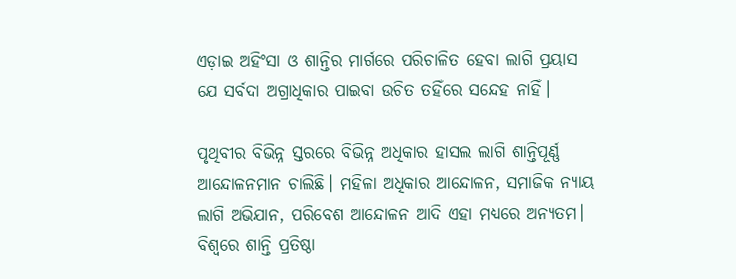ଏଡ଼ାଇ ଅହିଂସା ଓ ଶାନ୍ତିର ମାର୍ଗରେ ପରିଚାଳିତ ହେବା ଲାଗି ପ୍ରୟାସ ଯେ ସର୍ବଦା ଅଗ୍ରାଧିକାର ପାଇବା ଉଚିତ ତହିଁରେ ସନ୍ଦେହ ନାହିଁ।

ପୃଥିବୀର ବିଭିନ୍ନ ସ୍ତରରେ ବିଭିନ୍ନ ଅଧିକାର ହାସଲ ଲାଗି ଶାନ୍ତିପୂର୍ଣ୍ଣ ଆନ୍ଦୋଳନମାନ ଚାଲିଛି। ମହିଳା ଅଧିକାର ଆନ୍ଦୋଳନ, ସମାଜିକ ନ୍ୟାୟ ଲାଗି ଅଭିଯାନ, ପରିବେଶ ଆନ୍ଦୋଳନ ଆଦି ଏହା ମଧ୍ୟରେ ଅନ୍ୟତମ। ବିଶ୍ବରେ ଶାନ୍ତି ପ୍ରତିଷ୍ଠା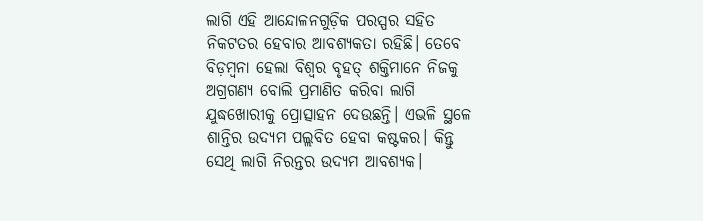ଲାଗି ଏହି ଆନ୍ଦୋଳନଗୁଡ଼ିକ ପରସ୍ପର ସହିତ ନିକଟତର ହେବାର ଆବଶ୍ୟକତା ରହିଛି। ତେବେ ବିଡ଼ମ୍ବନା ହେଲା ବିଶ୍ବର ବୃହତ୍‌ ଶକ୍ତିମାନେ ନିଜକୁ ଅଗ୍ରଗଣ୍ୟ ବୋଲି ପ୍ରମାଣିତ କରିବା ଲାଗି ଯୁଦ୍ଧଖୋରୀକୁ ପ୍ରୋତ୍ସାହନ ଦେଉଛନ୍ତି। ଏଭଳି ସ୍ଥଳେ ଶାନ୍ତିର ଉଦ୍ୟମ ପଲ୍ଲବିତ ହେବା କଷ୍ଟକର। କିନ୍ତୁ ସେଥି ଲାଗି ନିରନ୍ତର ଉଦ୍ୟମ ଆବଶ୍ୟକ।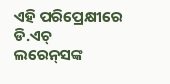ଏହି ପରିପ୍ରେକ୍ଷୀରେ ଡି.ଏଚ୍‌ ଲରେନ୍‌ସଙ୍କ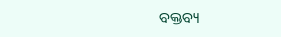ବକ୍ତବ୍ୟ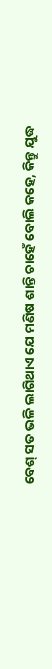ବେଶ୍ ସତ ଭଳି ଲାଗିଥାଏ ଯେ ମଣିଷ ଶାନ୍ତି ଚାହେଁ ବୋଲି କହେ, କିନ୍ତୁ ଯୁଦ୍ଧ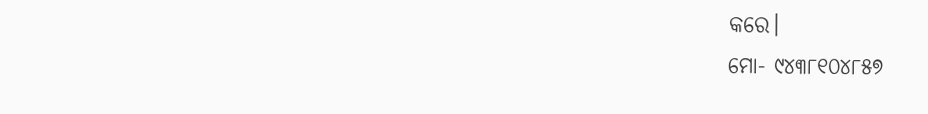କରେ।
ମୋ- ୯୪୩୮୧୦୪୮୫୭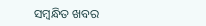ସମ୍ବନ୍ଧିତ ଖବର